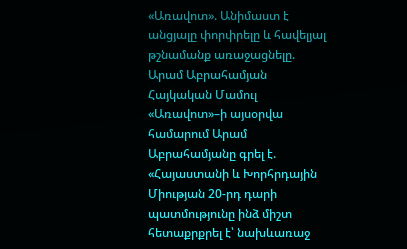«Առավոտ». Անիմաստ է անցյալը փորփրելը և հավելյալ թշնամանք առաջացնելը. Արամ Աբրահամյան
Հայկական Մամուլ
«Առավոտ»–ի այսօրվա համարում Արամ Աբրահամյանը գրել է.
«Հայաստանի և Խորհրդային Միության 20-րդ դարի պատմությունը ինձ միշտ հետաքրքրել է՝ նախևառաջ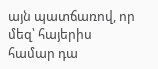այն պատճառով, որ մեզ՝ հայերիս համար դա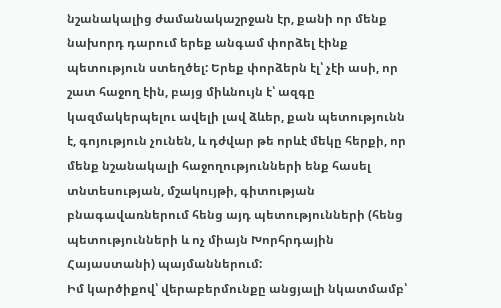նշանակալից ժամանակաշրջան էր, քանի որ մենք նախորդ դարում երեք անգամ փորձել էինք պետություն ստեղծել: Երեք փորձերն էլ՝ չէի ասի, որ շատ հաջող էին, բայց միևնույն է՝ ազգը կազմակերպելու ավելի լավ ձևեր, քան պետությունն է, գոյություն չունեն, և դժվար թե որևէ մեկը հերքի, որ մենք նշանակալի հաջողությունների ենք հասել տնտեսության, մշակույթի, գիտության բնագավառներում հենց այդ պետությունների (հենց պետությունների և ոչ միայն Խորհրդային Հայաստանի) պայմաններում:
Իմ կարծիքով՝ վերաբերմունքը անցյալի նկատմամբ՝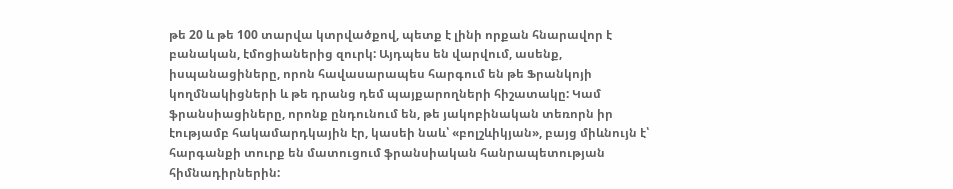թե 20 և թե 100 տարվա կտրվածքով, պետք է լինի որքան հնարավոր է բանական, էմոցիաներից զուրկ: Այդպես են վարվում, ասենք, իսպանացիները, որոն հավասարապես հարգում են թե Ֆրանկոյի կողմնակիցների և թե դրանց դեմ պայքարողների հիշատակը: Կամ ֆրանսիացիները, որոնք ընդունում են, թե յակոբինական տեռորն իր էությամբ հակամարդկային էր, կասեի նաև՝ «բոլշևիկյան», բայց միևնույն է՝ հարգանքի տուրք են մատուցում ֆրանսիական հանրապետության հիմնադիրներին: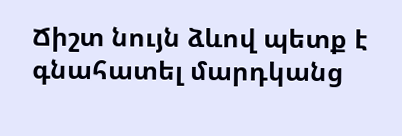Ճիշտ նույն ձևով պետք է գնահատել մարդկանց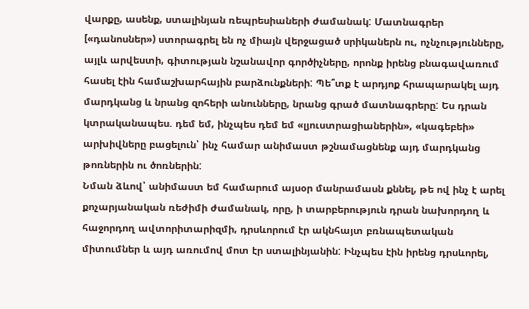վարքը, ասենք, ստալինյան ռեպրեսիաների ժամանակ: Մատնագրեր [«դանոսներ») ստորագրել են ոչ միայն վերջացած սրիկաներն ու, ոչնչությունները, այլև արվեստի, գիտության նշանավոր գործիչները, որոնք իրենց բնագավառում հասել էին համաշխարհային բարձունքների: Պե՞տք է արդյոք հրապարակել այդ մարդկանց և նրանց զոհերի անունները, նրանց գրած մատնագրերը: Ես դրան կտրականապես. դեմ եմ, ինչպես դեմ եմ «լյուստրացիաներին», «կագեբեի» արխիվները բացելուն՝ ինչ համար անիմաստ թշնամացնենք այդ մարդկանց թոռներին ու ծոռներին:
Նման ձևով՝ անիմաստ եմ համարում այսօր մանրամասն քննել, թե ով ինչ է արել քոչարյանական ռեժիմի ժամանակ, որը, ի տարբերություն դրան նախորդող և հաջորդող ավտորիտարիզմի, դրսևորում էր ակնհայտ բռնապետական միտումներ և այդ առումով մոտ էր ստալինյանին: Ինչպես էին իրենց դրսևորել,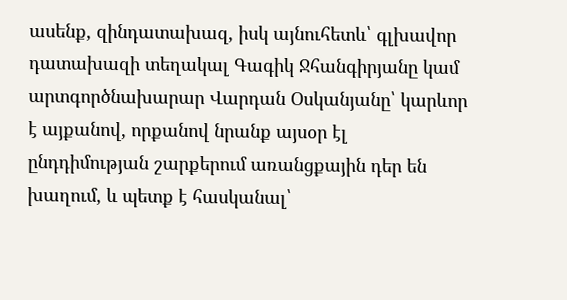ասենք, զինդատախազ, իսկ այնուհետև՝ գլխավոր դատախազի տեղակալ Գագիկ Ջհանգիրյանը կամ արտգործնախարար Վարդան Օսկանյանը՝ կարևոր է այքանով, որքանով նրանք այսօր էլ ընդդիմության շարքերում առանցքային դեր են խաղում, և պետք է հասկանալ՝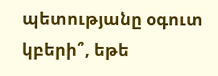պետությանը օգուտ կբերի՞, եթե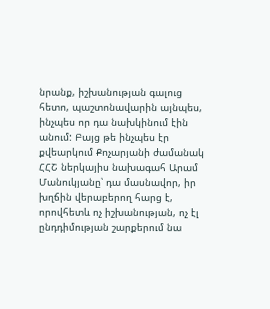նրանք, իշխանության գալուց հետո, պաշտոնավարին այնպես, ինչպես որ դա նախկինում էին անում: Բայց թե ինչպես էր քվեարկում Քոչարյանի ժամանակ ՀՀՇ ներկայիս նախագահ Արամ Մանուկյանը՝ դա մասնավոր, իր խղճին վերաբերող հարց է, որովհետև ոչ իշխանության, ոչ էլ ընդդիմության շարքերում նա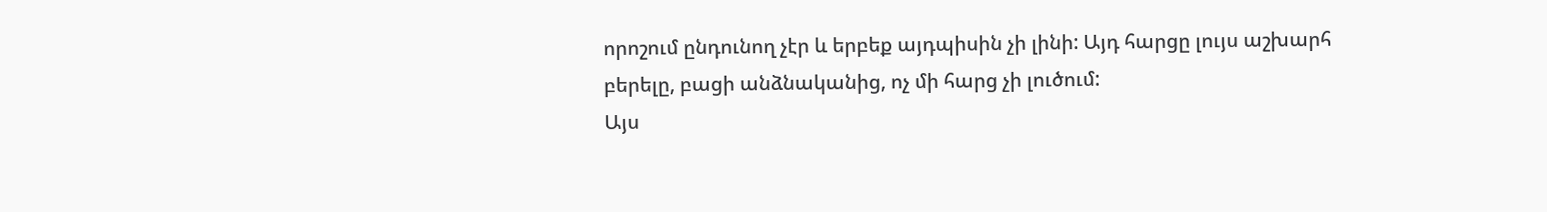որոշում ընդունող չէր և երբեք այդպիսին չի լինի: Այդ հարցը լույս աշխարհ բերելը, բացի անձնականից, ոչ մի հարց չի լուծում:
Այս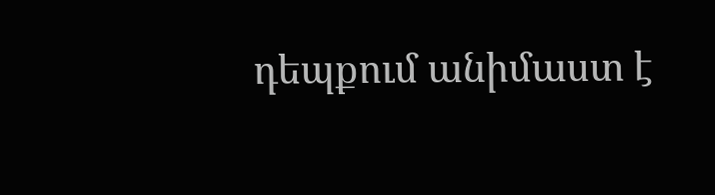դեպքում անիմաստ է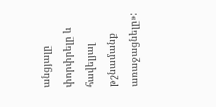անցյալը փորփրելը և հավելյալ թշնամանք առաջացնելը»: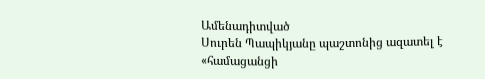Ամենադիտված
Սուրեն Պապիկյանը պաշտոնից ազատել է «համացանցի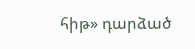հիթ» դարձած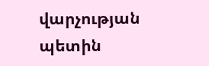վարչության պետին